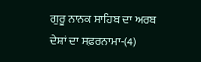ਗੁਰੂ ਨਾਨਕ ਸਾਹਿਬ ਦਾ ਅਰਬ ਦੇਸ਼ਾਂ ਦਾ ਸਫ਼ਰਨਾਮਾ-(4)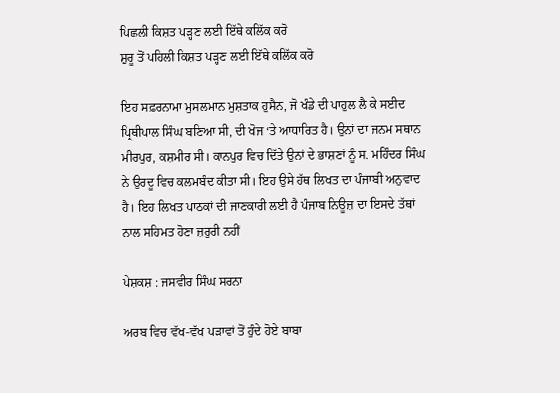ਪਿਛਲੀ ਕਿਸ਼ਤ ਪੜ੍ਹਣ ਲਈ ਇੱਥੇ ਕਲਿੱਕ ਕਰੋ
ਸ਼ੁਰੂ ਤੋਂ ਪਹਿਲੀ ਕਿਸ਼ਤ ਪੜ੍ਹਣ ਲਈ ਇੱਥੇ ਕਲਿੱਕ ਕਰੋ

ਇਹ ਸਫ਼ਰਨਾਮਾ ਮੁਸਲਮਾਨ ਮੁਸ਼ਤਾਕ ਹੁਸੈਨ, ਜੋ ਖੰਡੇ ਦੀ ਪਾਹੁਲ ਲੈ ਕੇ ਸਈਦ ਪ੍ਰਿਥੀਪਾਲ ਸਿੰਘ ਬਣਿਆ ਸੀ, ਦੀ ਖੋਜ ‘ਤੇ ਆਧਾਰਿਤ ਹੈ। ਉਨਾਂ ਦਾ ਜਨਮ ਸਥਾਨ ਮੀਰਪੁਰ, ਕਸ਼ਮੀਰ ਸੀ। ਕਾਨਪੁਰ ਵਿਚ ਦਿੱਤੇ ਉਨਾਂ ਦੇ ਭਾਸ਼ਣਾਂ ਨੂੰ ਸ. ਮਹਿੰਦਰ ਸਿੰਘ ਨੇ ਉਰਦੂ ਵਿਚ ਕਲਮਬੰਦ ਕੀਤਾ ਸੀ। ਇਹ ਉਸੇ ਹੱਥ ਲਿਖਤ ਦਾ ਪੰਜਾਬੀ ਅਨੁਵਾਦ ਹੈ। ਇਹ ਲਿਖਤ ਪਾਠਕਾਂ ਦੀ ਜਾਣਕਾਰੀ ਲਈ ਹੈ ਪੰਜਾਬ ਨਿਊਜ਼ ਦਾ ਇਸਦੇ ਤੱਥਾਂ ਨਾਲ ਸਹਿਮਤ ਹੋਣਾ ਜ਼ਰੁਰੀ ਨਹੀਂ

ਪੇਸ਼ਕਸ਼ : ਜਸਵੀਰ ਸਿੰਘ ਸਰਨਾ

ਅਰਬ ਵਿਚ ਵੱਖ-ਵੱਖ ਪੜਾਵਾਂ ਤੋਂ ਹੁੰਦੇ ਹੋਏ ਬਾਬਾ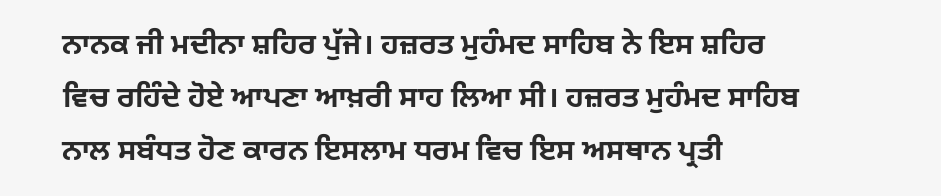ਨਾਨਕ ਜੀ ਮਦੀਨਾ ਸ਼ਹਿਰ ਪੁੱਜੇ। ਹਜ਼ਰਤ ਮੁਹੰਮਦ ਸਾਹਿਬ ਨੇ ਇਸ ਸ਼ਹਿਰ ਵਿਚ ਰਹਿੰਦੇ ਹੋਏ ਆਪਣਾ ਆਖ਼ਰੀ ਸਾਹ ਲਿਆ ਸੀ। ਹਜ਼ਰਤ ਮੁਹੰਮਦ ਸਾਹਿਬ ਨਾਲ ਸਬੰਧਤ ਹੋਣ ਕਾਰਨ ਇਸਲਾਮ ਧਰਮ ਵਿਚ ਇਸ ਅਸਥਾਨ ਪ੍ਰਤੀ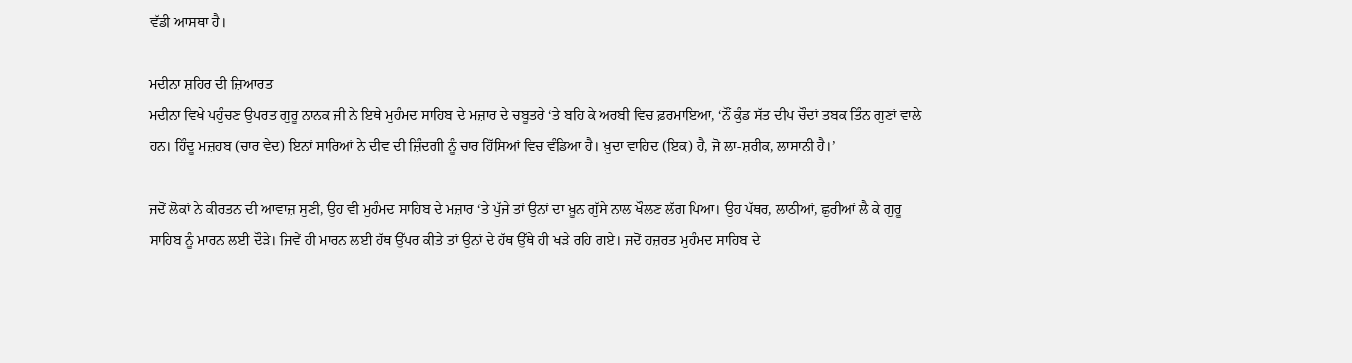ਵੱਡੀ ਆਸਥਾ ਹੈ।

ਮਦੀਨਾ ਸ਼ਹਿਰ ਦੀ ਜ਼ਿਆਰਤ
ਮਦੀਨਾ ਵਿਖੇ ਪਹੁੰਚਣ ਉਪਰਤ ਗੁਰੂ ਨਾਨਕ ਜੀ ਨੇ ਇਥੇ ਮੁਹੰਮਦ ਸਾਹਿਬ ਦੇ ਮਜ਼ਾਰ ਦੇ ਚਬੂਤਰੇ ‘ਤੇ ਬਹਿ ਕੇ ਅਰਬੀ ਵਿਚ ਫ਼ਰਮਾਇਆ, ‘ਨੌਂ ਕੁੰਡ ਸੱਤ ਦੀਪ ਚੌਦਾਂ ਤਬਕ ਤਿੰਨ ਗੁਣਾਂ ਵਾਲੇ ਹਨ। ਹਿੰਦੂ ਮਜ਼ਹਬ (ਚਾਰ ਵੇਦ) ਇਨਾਂ ਸਾਰਿਆਂ ਨੇ ਦੀਵ ਦੀ ਜ਼ਿੰਦਗੀ ਨੂੰ ਚਾਰ ਹਿੱਸਿਆਂ ਵਿਚ ਵੰਡਿਆ ਹੈ। ਖ਼ੁਦਾ ਵਾਹਿਦ (ਇਕ) ਹੈ, ਜੋ ਲਾ-ਸ਼ਰੀਕ, ਲਾਸਾਨੀ ਹੈ।’

ਜਦੋਂ ਲੋਕਾਂ ਨੇ ਕੀਰਤਨ ਦੀ ਆਵਾਜ਼ ਸੁਣੀ, ਉਹ ਵੀ ਮੁਹੰਮਦ ਸਾਹਿਬ ਦੇ ਮਜ਼ਾਰ ‘ਤੇ ਪੁੱਜੇ ਤਾਂ ਉਨਾਂ ਦਾ ਖ਼ੂਨ ਗੁੱਸੇ ਨਾਲ ਖੌਲਣ ਲੱਗ ਪਿਆ। ਉਹ ਪੱਥਰ, ਲਾਠੀਆਂ, ਛੁਰੀਆਂ ਲੈ ਕੇ ਗੁਰੂ ਸਾਹਿਬ ਨੂੰ ਮਾਰਨ ਲਈ ਦੌੜੇ। ਜਿਵੇਂ ਹੀ ਮਾਰਨ ਲਈ ਹੱਥ ਉੱਪਰ ਕੀਤੇ ਤਾਂ ਉਨਾਂ ਦੇ ਹੱਥ ਉੱਥੇ ਹੀ ਖੜੇ ਰਹਿ ਗਏ। ਜਦੋਂ ਹਜ਼ਰਤ ਮੁਹੰਮਦ ਸਾਹਿਬ ਦੇ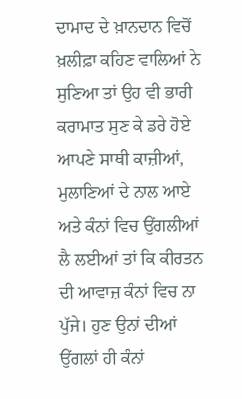ਦਾਮਾਦ ਦੇ ਖ਼ਾਨਦਾਨ ਵਿਚੋਂ ਖ਼ਲੀਫ਼ਾ ਕਹਿਣ ਵਾਲਿਆਂ ਨੇ ਸੁਣਿਆ ਤਾਂ ਉਹ ਵੀ ਭਾਰੀ ਕਰਾਮਾਤ ਸੁਣ ਕੇ ਡਰੇ ਹੋਏ ਆਪਣੇ ਸਾਥੀ ਕਾਜ਼ੀਆਂ, ਮੁਲਾਣਿਆਂ ਦੇ ਨਾਲ ਆਏ ਅਤੇ ਕੰਨਾਂ ਵਿਚ ਉਂਗਲੀਆਂ ਲੈ ਲਈਆਂ ਤਾਂ ਕਿ ਕੀਰਤਨ ਦੀ ਆਵਾਜ਼ ਕੰਨਾਂ ਵਿਚ ਨਾ ਪੁੱਜੇ। ਹੁਣ ਉਨਾਂ ਦੀਆਂ ਉਂਗਲਾਂ ਹੀ ਕੰਨਾਂ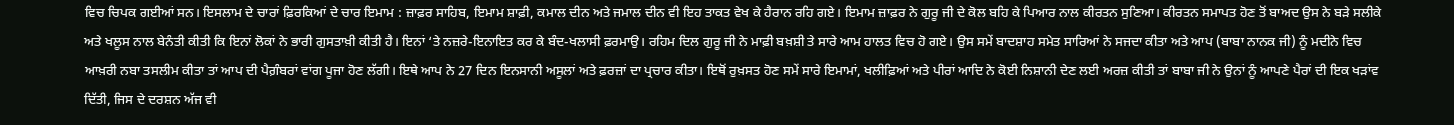ਵਿਚ ਚਿਪਕ ਗਈਆਂ ਸਨ। ਇਸਲਾਮ ਦੇ ਚਾਰਾਂ ਫ਼ਿਰਕਿਆਂ ਦੇ ਚਾਰ ਇਮਾਮ : ਜ਼ਾਫ਼ਰ ਸਾਹਿਬ, ਇਮਾਮ ਸ਼ਾਫ਼ੀ, ਕਮਾਲ ਦੀਨ ਅਤੇ ਜਮਾਲ ਦੀਨ ਵੀ ਇਹ ਤਾਕਤ ਵੇਖ ਕੇ ਹੈਰਾਨ ਰਹਿ ਗਏ। ਇਮਾਮ ਜ਼ਾਫ਼ਰ ਨੇ ਗੁਰੂ ਜੀ ਦੇ ਕੋਲ ਬਹਿ ਕੇ ਪਿਆਰ ਨਾਲ ਕੀਰਤਨ ਸੁਣਿਆ। ਕੀਰਤਨ ਸਮਾਪਤ ਹੋਣ ਤੋਂ ਬਾਅਦ ਉਸ ਨੇ ਬੜੇ ਸਲੀਕੇ ਅਤੇ ਖਲੂਸ ਨਾਲ ਬੇਨੰਤੀ ਕੀਤੀ ਕਿ ਇਨਾਂ ਲੋਕਾਂ ਨੇ ਭਾਰੀ ਗੁਸਤਾਖ਼ੀ ਕੀਤੀ ਹੈ। ਇਨਾਂ ‘ਤੇ ਨਜ਼ਰੇ-ਇਨਾਇਤ ਕਰ ਕੇ ਬੰਦ-ਖਲਾਸੀ ਫ਼ਰਮਾਉ। ਰਹਿਮ ਦਿਲ ਗੁਰੂ ਜੀ ਨੇ ਮਾਫ਼ੀ ਬਖ਼ਸ਼ੀ ਤੇ ਸਾਰੇ ਆਮ ਹਾਲਤ ਵਿਚ ਹੋ ਗਏ। ਉਸ ਸਮੇਂ ਬਾਦਸ਼ਾਹ ਸਮੇਤ ਸਾਰਿਆਂ ਨੇ ਸਜਦਾ ਕੀਤਾ ਅਤੇ ਆਪ (ਬਾਬਾ ਨਾਨਕ ਜੀ) ਨੂੰ ਮਦੀਨੇ ਵਿਚ ਆਖ਼ਰੀ ਨਬਾ ਤਸਲੀਮ ਕੀਤਾ ਤਾਂ ਆਪ ਦੀ ਪੈਗ਼ੰਬਰਾਂ ਵਾਂਗ ਪੂਜਾ ਹੋਣ ਲੱਗੀ। ਇਥੇ ਆਪ ਨੇ 27 ਦਿਨ ਇਨਸਾਨੀ ਅਸੂਲਾਂ ਅਤੇ ਫ਼ਰਜ਼ਾਂ ਦਾ ਪ੍ਰਚਾਰ ਕੀਤਾ। ਇਥੋਂ ਰੁਖ਼ਸਤ ਹੋਣ ਸਮੇਂ ਸਾਰੇ ਇਮਾਮਾਂ, ਖਲੀਫ਼ਿਆਂ ਅਤੇ ਪੀਰਾਂ ਆਦਿ ਨੇ ਕੋਈ ਨਿਸ਼ਾਨੀ ਦੇਣ ਲਈ ਅਰਜ਼ ਕੀਤੀ ਤਾਂ ਬਾਬਾ ਜੀ ਨੇ ਉਨਾਂ ਨੂੰ ਆਪਣੇ ਪੈਰਾਂ ਦੀ ਇਕ ਖੜਾਂਵ ਦਿੱਤੀ, ਜਿਸ ਦੇ ਦਰਸ਼ਨ ਅੱਜ ਵੀ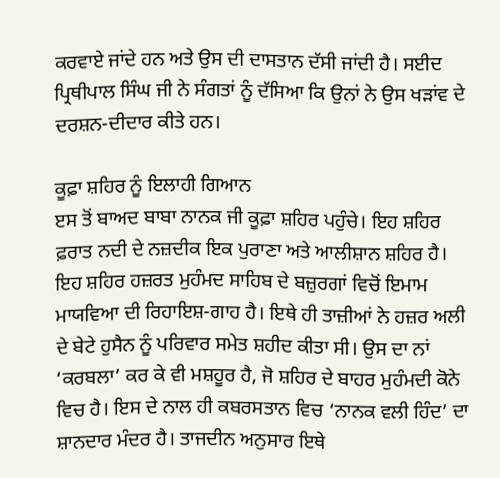ਕਰਵਾਏ ਜਾਂਦੇ ਹਨ ਅਤੇ ਉਸ ਦੀ ਦਾਸਤਾਨ ਦੱਸੀ ਜਾਂਦੀ ਹੈ। ਸਈਦ ਪ੍ਰਿਥੀਪਾਲ ਸਿੰਘ ਜੀ ਨੇ ਸੰਗਤਾਂ ਨੂੰ ਦੱਸਿਆ ਕਿ ਉਨਾਂ ਨੇ ਉਸ ਖੜਾਂਵ ਦੇ ਦਰਸ਼ਨ-ਦੀਦਾਰ ਕੀਤੇ ਹਨ।

ਕੂਫ਼ਾ ਸ਼ਹਿਰ ਨੂੰ ਇਲਾਹੀ ਗਿਆਨ
ੲਸ ਤੋਂ ਬਾਅਦ ਬਾਬਾ ਨਾਨਕ ਜੀ ਕੂਫ਼ਾ ਸ਼ਹਿਰ ਪਹੁੰਚੇ। ਇਹ ਸ਼ਹਿਰ ਫ਼ਰਾਤ ਨਦੀ ਦੇ ਨਜ਼ਦੀਕ ਇਕ ਪੁਰਾਣਾ ਅਤੇ ਆਲੀਸ਼ਾਨ ਸ਼ਹਿਰ ਹੈ। ਇਹ ਸ਼ਹਿਰ ਹਜ਼ਰਤ ਮੁਹੰਮਦ ਸਾਹਿਬ ਦੇ ਬਜ਼ੁਰਗਾਂ ਵਿਚੋਂ ਇਮਾਮ ਮਾਯਵਿਆ ਦੀ ਰਿਹਾਇਸ਼-ਗਾਹ ਹੈ। ਇਥੇ ਹੀ ਤਾਜ਼ੀਆਂ ਨੇ ਹਜ਼ਰ ਅਲੀ ਦੇ ਬੇਟੇ ਹੁਸੈਨ ਨੂੰ ਪਰਿਵਾਰ ਸਮੇਤ ਸ਼ਹੀਦ ਕੀਤਾ ਸੀ। ਉਸ ਦਾ ਨਾਂ ‘ਕਰਬਲਾ’ ਕਰ ਕੇ ਵੀ ਮਸ਼ਹੂਰ ਹੈ, ਜੋ ਸ਼ਹਿਰ ਦੇ ਬਾਹਰ ਮੁਹੰਮਦੀ ਕੋਨੇ ਵਿਚ ਹੈ। ਇਸ ਦੇ ਨਾਲ ਹੀ ਕਬਰਸਤਾਨ ਵਿਚ ‘ਨਾਨਕ ਵਲੀ ਹਿੰਦ’ ਦਾ ਸ਼ਾਨਦਾਰ ਮੰਦਰ ਹੈ। ਤਾਜਦੀਨ ਅਨੁਸਾਰ ਇਥੇ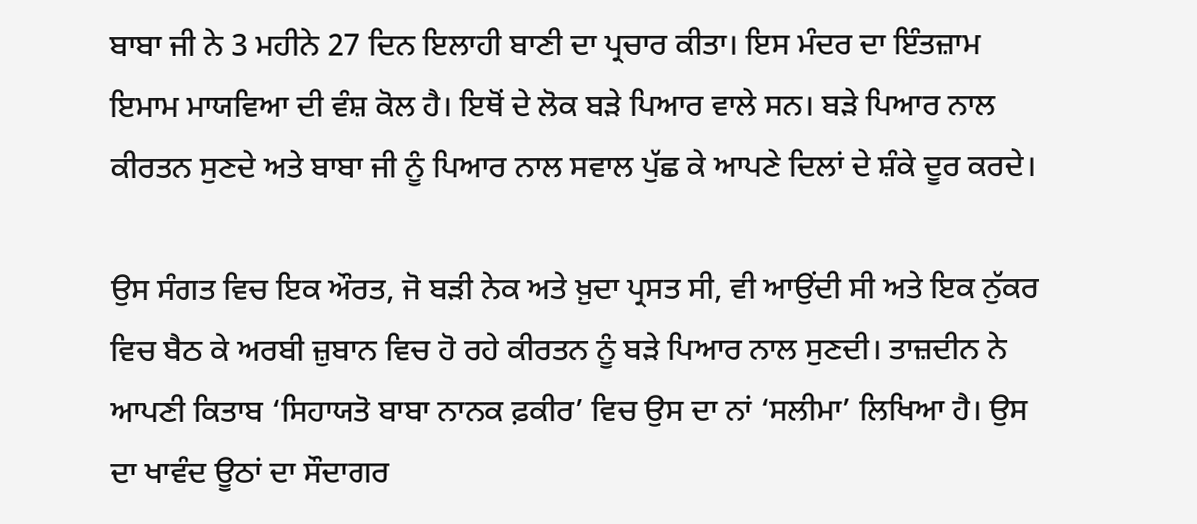ਬਾਬਾ ਜੀ ਨੇ 3 ਮਹੀਨੇ 27 ਦਿਨ ਇਲਾਹੀ ਬਾਣੀ ਦਾ ਪ੍ਰਚਾਰ ਕੀਤਾ। ਇਸ ਮੰਦਰ ਦਾ ਇੰਤਜ਼ਾਮ ਇਮਾਮ ਮਾਯਵਿਆ ਦੀ ਵੰਸ਼ ਕੋਲ ਹੈ। ਇਥੋਂ ਦੇ ਲੋਕ ਬੜੇ ਪਿਆਰ ਵਾਲੇ ਸਨ। ਬੜੇ ਪਿਆਰ ਨਾਲ ਕੀਰਤਨ ਸੁਣਦੇ ਅਤੇ ਬਾਬਾ ਜੀ ਨੂੰ ਪਿਆਰ ਨਾਲ ਸਵਾਲ ਪੁੱਛ ਕੇ ਆਪਣੇ ਦਿਲਾਂ ਦੇ ਸ਼ੰਕੇ ਦੂਰ ਕਰਦੇ।

ਉਸ ਸੰਗਤ ਵਿਚ ਇਕ ਔਰਤ, ਜੋ ਬੜੀ ਨੇਕ ਅਤੇ ਖ਼ੁਦਾ ਪ੍ਰਸਤ ਸੀ, ਵੀ ਆਉਂਦੀ ਸੀ ਅਤੇ ਇਕ ਨੁੱਕਰ ਵਿਚ ਬੈਠ ਕੇ ਅਰਬੀ ਜ਼ੁਬਾਨ ਵਿਚ ਹੋ ਰਹੇ ਕੀਰਤਨ ਨੂੰ ਬੜੇ ਪਿਆਰ ਨਾਲ ਸੁਣਦੀ। ਤਾਜ਼ਦੀਨ ਨੇ ਆਪਣੀ ਕਿਤਾਬ ‘ਸਿਹਾਯਤੋ ਬਾਬਾ ਨਾਨਕ ਫ਼ਕੀਰ’ ਵਿਚ ਉਸ ਦਾ ਨਾਂ ‘ਸਲੀਮਾ’ ਲਿਖਿਆ ਹੈ। ਉਸ ਦਾ ਖਾਵੰਦ ਊਠਾਂ ਦਾ ਸੌਦਾਗਰ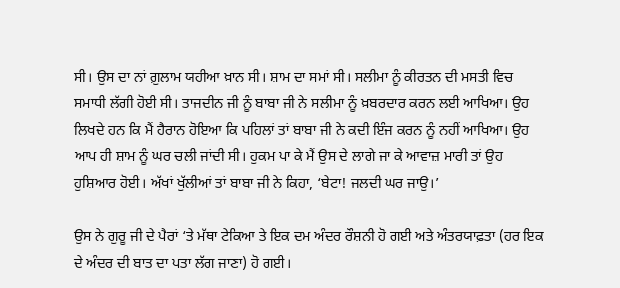ਸੀ। ਉਸ ਦਾ ਨਾਂ ਗ਼ੁਲਾਮ ਯਹੀਆ ਖ਼ਾਨ ਸੀ। ਸ਼ਾਮ ਦਾ ਸਮਾਂ ਸੀ। ਸਲੀਮਾ ਨੂੰ ਕੀਰਤਨ ਦੀ ਮਸਤੀ ਵਿਚ ਸਮਾਧੀ ਲੱਗੀ ਹੋਈ ਸੀ। ਤਾਜਦੀਨ ਜੀ ਨੂੰ ਬਾਬਾ ਜੀ ਨੇ ਸਲੀਮਾ ਨੂੰ ਖ਼ਬਰਦਾਰ ਕਰਨ ਲਈ ਆਖਿਆ। ਉਹ ਲਿਖਦੇ ਹਨ ਕਿ ਮੈਂ ਹੈਰਾਨ ਹੋਇਆ ਕਿ ਪਹਿਲਾਂ ਤਾਂ ਬਾਬਾ ਜੀ ਨੇ ਕਦੀ ਇੰਜ ਕਰਨ ਨੂੰ ਨਹੀਂ ਆਖਿਆ। ਉਹ ਆਪ ਹੀ ਸ਼ਾਮ ਨੂੰ ਘਰ ਚਲੀ ਜਾਂਦੀ ਸੀ। ਹੁਕਮ ਪਾ ਕੇ ਮੈਂ ਉਸ ਦੇ ਲਾਗੇ ਜਾ ਕੇ ਆਵਾਜ਼ ਮਾਰੀ ਤਾਂ ਉਹ ਹੁਸ਼ਿਆਰ ਹੋਈ। ਅੱਖਾਂ ਖੁੱਲੀਆਂ ਤਾਂ ਬਾਬਾ ਜੀ ਨੇ ਕਿਹਾ, ‘ਬੇਟਾ! ਜਲਦੀ ਘਰ ਜਾਉ।’

ਉਸ ਨੇ ਗੁਰੂ ਜੀ ਦੇ ਪੈਰਾਂ ‘ਤੇ ਮੱਥਾ ਟੇਕਿਆ ਤੇ ਇਕ ਦਮ ਅੰਦਰ ਰੌਸ਼ਨੀ ਹੋ ਗਈ ਅਤੇ ਅੰਤਰਯਾਫ਼ਤਾ (ਹਰ ਇਕ ਦੇ ਅੰਦਰ ਦੀ ਬਾਤ ਦਾ ਪਤਾ ਲੱਗ ਜਾਣਾ) ਹੋ ਗਈ।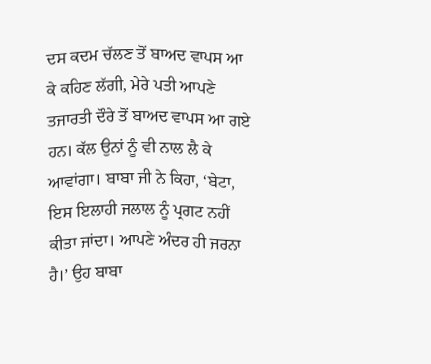ਦਸ ਕਦਮ ਚੱਲਣ ਤੋਂ ਬਾਅਦ ਵਾਪਸ ਆ ਕੇ ਕਹਿਣ ਲੱਗੀ, ਮੇਰੇ ਪਤੀ ਆਪਣੇ ਤਜਾਰਤੀ ਦੌਰੇ ਤੋਂ ਬਾਅਦ ਵਾਪਸ ਆ ਗਏ ਹਨ। ਕੱਲ ਉਨਾਂ ਨੂੰ ਵੀ ਨਾਲ ਲੈ ਕੇ ਆਵਾਂਗਾ। ਬਾਬਾ ਜੀ ਨੇ ਕਿਹਾ, ‘ਬੇਟਾ, ਇਸ ਇਲਾਹੀ ਜਲਾਲ ਨੂੰ ਪ੍ਰਗਟ ਨਹੀਂ ਕੀਤਾ ਜਾਂਦਾ। ਆਪਣੇ ਅੰਦਰ ਹੀ ਜਰਨਾ ਹੈ।’ ਉਹ ਬਾਬਾ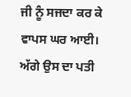ਜੀ ਨੂੰ ਸਜਦਾ ਕਰ ਕੇ ਵਾਪਸ ਘਰ ਆਈ। ਅੱਗੇ ਉਸ ਦਾ ਪਤੀ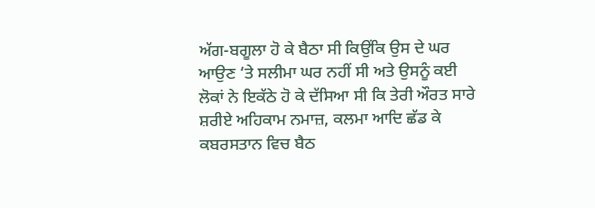ਅੱਗ-ਬਗੂਲਾ ਹੋ ਕੇ ਬੈਠਾ ਸੀ ਕਿਉਂਕਿ ਉਸ ਦੇ ਘਰ ਆਉਣ ‘ਤੇ ਸਲੀਮਾ ਘਰ ਨਹੀਂ ਸੀ ਅਤੇ ਉਸਨੂੰ ਕਈ ਲੋਕਾਂ ਨੇ ਇਕੱਠੇ ਹੋ ਕੇ ਦੱਸਿਆ ਸੀ ਕਿ ਤੇਰੀ ਔਰਤ ਸਾਰੇ ਸ਼ਰੀਏ ਅਹਿਕਾਮ ਨਮਾਜ਼, ਕਲਮਾ ਆਦਿ ਛੱਡ ਕੇ ਕਬਰਸਤਾਨ ਵਿਚ ਬੈਠ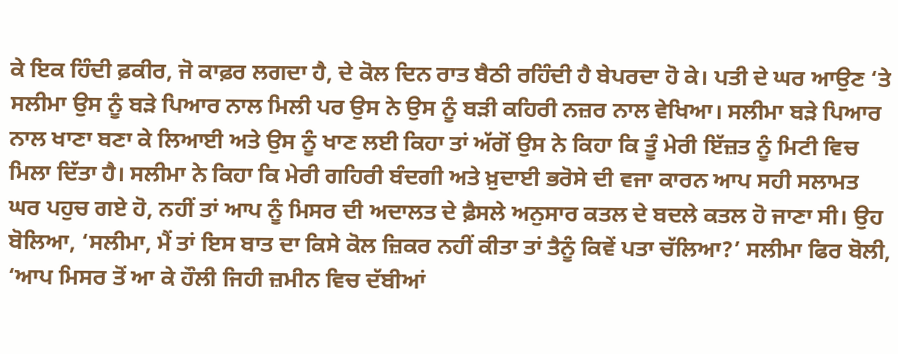ਕੇ ਇਕ ਹਿੰਦੀ ਫ਼ਕੀਰ, ਜੋ ਕਾਫ਼ਰ ਲਗਦਾ ਹੈ, ਦੇ ਕੋਲ ਦਿਨ ਰਾਤ ਬੈਠੀ ਰਹਿੰਦੀ ਹੈ ਬੇਪਰਦਾ ਹੋ ਕੇ। ਪਤੀ ਦੇ ਘਰ ਆਉਣ ‘ਤੇ ਸਲੀਮਾ ਉਸ ਨੂੰ ਬੜੇ ਪਿਆਰ ਨਾਲ ਮਿਲੀ ਪਰ ਉਸ ਨੇ ਉਸ ਨੂੰ ਬੜੀ ਕਹਿਰੀ ਨਜ਼ਰ ਨਾਲ ਵੇਖਿਆ। ਸਲੀਮਾ ਬੜੇ ਪਿਆਰ ਨਾਲ ਖਾਣਾ ਬਣਾ ਕੇ ਲਿਆਈ ਅਤੇ ਉਸ ਨੂੰ ਖਾਣ ਲਈ ਕਿਹਾ ਤਾਂ ਅੱਗੋਂ ਉਸ ਨੇ ਕਿਹਾ ਕਿ ਤੂੰ ਮੇਰੀ ਇੱਜ਼ਤ ਨੂੰ ਮਿਟੀ ਵਿਚ ਮਿਲਾ ਦਿੱਤਾ ਹੈ। ਸਲੀਮਾ ਨੇ ਕਿਹਾ ਕਿ ਮੇਰੀ ਗਹਿਰੀ ਬੰਦਗੀ ਅਤੇ ਖ਼ੁਦਾਈ ਭਰੋਸੇ ਦੀ ਵਜਾ ਕਾਰਨ ਆਪ ਸਹੀ ਸਲਾਮਤ ਘਰ ਪਹੁਚ ਗਏ ਹੋ, ਨਹੀਂ ਤਾਂ ਆਪ ਨੂੰ ਮਿਸਰ ਦੀ ਅਦਾਲਤ ਦੇ ਫ਼ੈਸਲੇ ਅਨੁਸਾਰ ਕਤਲ ਦੇ ਬਦਲੇ ਕਤਲ ਹੋ ਜਾਣਾ ਸੀ। ਉਹ ਬੋਲਿਆ, ‘ਸਲੀਮਾ, ਮੈਂ ਤਾਂ ਇਸ ਬਾਤ ਦਾ ਕਿਸੇ ਕੋਲ ਜ਼ਿਕਰ ਨਹੀਂ ਕੀਤਾ ਤਾਂ ਤੈਨੂੰ ਕਿਵੇਂ ਪਤਾ ਚੱਲਿਆ?’ ਸਲੀਮਾ ਫਿਰ ਬੋਲੀ, ‘ਆਪ ਮਿਸਰ ਤੋਂ ਆ ਕੇ ਹੌਲੀ ਜਿਹੀ ਜ਼ਮੀਨ ਵਿਚ ਦੱਬੀਆਂ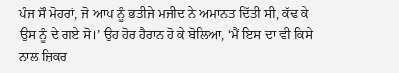ਪੰਜ ਸੌ ਮੋਹਰਾਂ, ਜੋ ਆਪ ਨੂੰ ਭਤੀਜੇ ਮਜੀਦ ਨੇ ਅਮਾਨਤ ਦਿੱਤੀ ਸੀ, ਕੱਢ ਕੇ ਉਸ ਨੂੰ ਦੇ ਗਏ ਸੋ।’ ਉਹ ਹੋਰ ਹੈਰਾਨ ਹੋ ਕੇ ਬੋਲਿਆ, ‘ਮੈਂ ਇਸ ਦਾ ਵੀ ਕਿਸੇ ਨਾਲ ਜ਼ਿਕਰ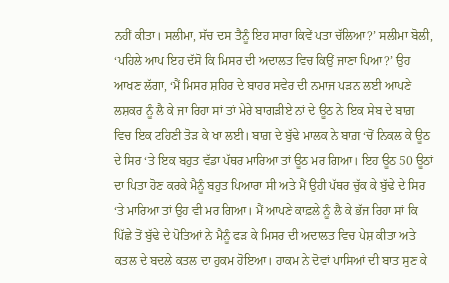ਨਹੀਂ ਕੀਤਾ। ਸਲੀਮਾ, ਸੱਚ ਦਸ ਤੈਨੂੰ ਇਹ ਸਾਰਾ ਕਿਵੇਂ ਪਤਾ ਚੱਲਿਆ?’ ਸਲੀਮਾ ਬੋਲੀ, ‘ਪਹਿਲੇ ਆਪ ਇਹ ਦੱਸੋ ਕਿ ਮਿਸਰ ਦੀ ਅਦਾਲਤ ਵਿਚ ਕਿਉਂ ਜਾਣਾ ਪਿਆ?’ ਉਹ ਆਖਣ ਲੱਗਾ, ‘ਮੈਂ ਮਿਸਰ ਸ਼ਹਿਰ ਦੇ ਬਾਹਰ ਸਵੇਰ ਦੀ ਨਮਾਜ ਪੜਨ ਲਈ ਆਪਣੇ ਲਸ਼ਕਰ ਨੂੰ ਲੈ ਕੇ ਜਾ ਰਿਹਾ ਸਾਂ ਤਾਂ ਮੇਰੇ ਬਾਗੜੀਏ ਨਾਂ ਦੇ ਊਠ ਨੇ ਇਕ ਸੇਬ ਦੇ ਬਾਗ਼ ਵਿਚ ਇਕ ਟਹਿਣੀ ਤੋੜ ਕੇ ਖਾ ਲਈ। ਬਾਗ਼ ਦੇ ਬੁੱਢੇ ਮਾਲਕ ਨੇ ਬਾਗ਼ ‘ਚੋਂ ਨਿਕਲ ਕੇ ਊਠ ਦੇ ਸਿਰ ‘ਤੇ ਇਕ ਬਹੁਤ ਵੱਡਾ ਪੱਥਰ ਮਾਰਿਆ ਤਾਂ ਊਠ ਮਰ ਗਿਆ। ਇਹ ਊਠ 50 ਊਠਾਂ ਦਾ ਪਿਤਾ ਹੋਣ ਕਰਕੇ ਮੈਨੂੰ ਬਹੁਤ ਪਿਆਰਾ ਸੀ ਅਤੇ ਮੈਂ ਉਹੀ ਪੱਥਰ ਚੁੱਕ ਕੇ ਬੁੱਢੇ ਦੇ ਸਿਰ ‘ਤੇ ਮਾਰਿਆ ਤਾਂ ਉਹ ਵੀ ਮਰ ਗਿਆ। ਮੈਂ ਆਪਣੇ ਕਾਫ਼ਲੇ ਨੂੰ ਲੈ ਕੇ ਭੱਜ ਰਿਹਾ ਸਾਂ ਕਿ ਪਿੱਛੇ ਤੋਂ ਬੁੱਢੇ ਦੇ ਪੋਤਿਆਂ ਨੇ ਮੈਨੂੰ ਫੜ ਕੇ ਮਿਸਰ ਦੀ ਅਦਾਲਤ ਵਿਚ ਪੇਸ਼ ਕੀਤਾ ਅਤੇ ਕਤਲ ਦੇ ਬਦਲੇ ਕਤਲ ਦਾ ਹੁਕਮ ਹੋਇਆ। ਹਾਕਮ ਨੇ ਦੋਵਾਂ ਪਾਸਿਆਂ ਦੀ ਬਾਤ ਸੁਣ ਕੇ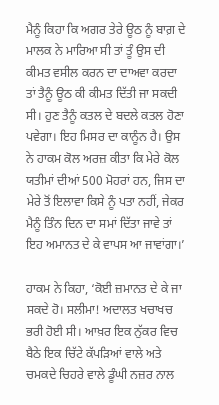ਮੈਨੂੰ ਕਿਹਾ ਕਿ ਅਗਰ ਤੇਰੇ ਊਠ ਨੂੰ ਬਾਗ਼ ਦੇ ਮਾਲਕ ਨੇ ਮਾਰਿਆ ਸੀ ਤਾਂ ਤੂੰ ਉਸ ਦੀ ਕੀਮਤ ਵਸੀਲ ਕਰਨ ਦਾ ਦਾਅਵਾ ਕਰਦਾ ਤਾਂ ਤੈਨੂੰ ਊਠ ਕੀ ਕੀਮਤ ਦਿੱਤੀ ਜਾ ਸਕਦੀ ਸੀ। ਹੁਣ ਤੈਨੂੰ ਕਤਲ ਦੇ ਬਦਲੇ ਕਤਲ ਹੋਣਾ ਪਵੇਗਾ। ਇਹ ਮਿਸਰ ਦਾ ਕਾਨੂੰਨ ਹੈ। ਉਸ ਨੇ ਹਾਕਮ ਕੋਲ ਅਰਜ਼ ਕੀਤਾ ਕਿ ਮੇਰੇ ਕੋਲ ਯਤੀਮਾਂ ਦੀਆਂ 500 ਮੋਹਰਾਂ ਹਨ, ਜਿਸ ਦਾ ਮੇਰੇ ਤੋਂ ਇਲਾਵਾ ਕਿਸੇ ਨੂੰ ਪਤਾ ਨਹੀਂ, ਜੇਕਰ ਮੈਨੂੰ ਤਿੰਨ ਦਿਨ ਦਾ ਸਮਾਂ ਦਿੱਤਾ ਜਾਵੇ ਤਾਂ ਇਹ ਅਮਾਨਤ ਦੇ ਕੇ ਵਾਪਸ ਆ ਜਾਵਾਂਗਾ।’

ਹਾਕਮ ਨੇ ਕਿਹਾ, ‘ਕੋਈ ਜ਼ਮਾਨਤ ਦੇ ਕੇ ਜਾ ਸਕਦੇ ਹੋ। ਸਲੀਮਾ! ਅਦਾਲਤ ਖਚਾਖਚ ਭਰੀ ਹੋਈ ਸੀ। ਆਖ਼ਰ ਇਕ ਨੁੱਕਰ ਵਿਚ ਬੈਠੇ ਇਕ ਚਿੱਟੇ ਕੱਪੜਿਆਂ ਵਾਲੇ ਅਤੇ ਚਮਕਦੇ ਚਿਹਰੇ ਵਾਲੇ ਡੂੰਘੀ ਨਜ਼ਰ ਨਾਲ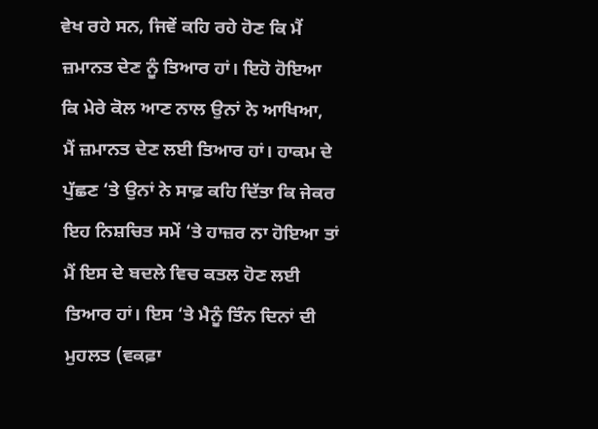ਵੇਖ ਰਹੇ ਸਨ, ਜਿਵੇਂ ਕਹਿ ਰਹੇ ਹੋਣ ਕਿ ਮੈਂ ਜ਼ਮਾਨਤ ਦੇਣ ਨੂੰ ਤਿਆਰ ਹਾਂ। ਇਹੋ ਹੋਇਆ ਕਿ ਮੇਰੇ ਕੋਲ ਆਣ ਨਾਲ ਉਨਾਂ ਨੇ ਆਖਿਆ, ਮੈਂ ਜ਼ਮਾਨਤ ਦੇਣ ਲਈ ਤਿਆਰ ਹਾਂ। ਹਾਕਮ ਦੇ ਪੁੱਛਣ ‘ਤੇ ਉਨਾਂ ਨੇ ਸਾਫ਼ ਕਹਿ ਦਿੱਤਾ ਕਿ ਜੇਕਰ ਇਹ ਨਿਸ਼ਚਿਤ ਸਮੇਂ ‘ਤੇ ਹਾਜ਼ਰ ਨਾ ਹੋਇਆ ਤਾਂ ਮੈਂ ਇਸ ਦੇ ਬਦਲੇ ਵਿਚ ਕਤਲ ਹੋਣ ਲਈ ਤਿਆਰ ਹਾਂ। ਇਸ ‘ਤੇ ਮੈਨੂੰ ਤਿੰਨ ਦਿਨਾਂ ਦੀ ਮੁਹਲਤ (ਵਕਫ਼ਾ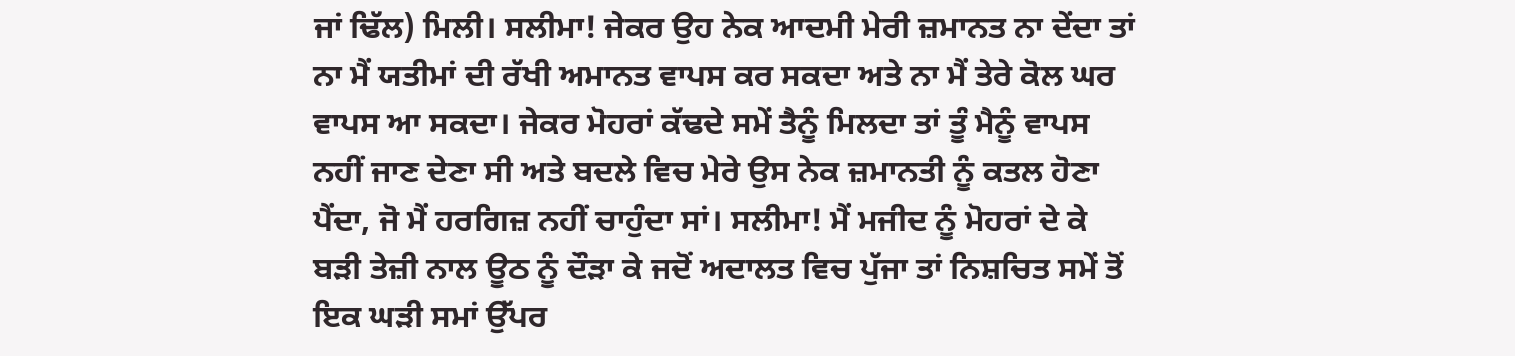ਜਾਂ ਢਿੱਲ) ਮਿਲੀ। ਸਲੀਮਾ! ਜੇਕਰ ਉਹ ਨੇਕ ਆਦਮੀ ਮੇਰੀ ਜ਼ਮਾਨਤ ਨਾ ਦੇਂਦਾ ਤਾਂ ਨਾ ਮੈਂ ਯਤੀਮਾਂ ਦੀ ਰੱਖੀ ਅਮਾਨਤ ਵਾਪਸ ਕਰ ਸਕਦਾ ਅਤੇ ਨਾ ਮੈਂ ਤੇਰੇ ਕੋਲ ਘਰ ਵਾਪਸ ਆ ਸਕਦਾ। ਜੇਕਰ ਮੋਹਰਾਂ ਕੱਢਦੇ ਸਮੇਂ ਤੈਨੂੰ ਮਿਲਦਾ ਤਾਂ ਤੂੰ ਮੈਨੂੰ ਵਾਪਸ ਨਹੀਂ ਜਾਣ ਦੇਣਾ ਸੀ ਅਤੇ ਬਦਲੇ ਵਿਚ ਮੇਰੇ ਉਸ ਨੇਕ ਜ਼ਮਾਨਤੀ ਨੂੰ ਕਤਲ ਹੋਣਾ ਪੈਂਦਾ, ਜੋ ਮੈਂ ਹਰਗਿਜ਼ ਨਹੀਂ ਚਾਹੁੰਦਾ ਸਾਂ। ਸਲੀਮਾ! ਮੈਂ ਮਜੀਦ ਨੂੰ ਮੋਹਰਾਂ ਦੇ ਕੇ ਬੜੀ ਤੇਜ਼ੀ ਨਾਲ ਊਠ ਨੂੰ ਦੌੜਾ ਕੇ ਜਦੋਂ ਅਦਾਲਤ ਵਿਚ ਪੁੱਜਾ ਤਾਂ ਨਿਸ਼ਚਿਤ ਸਮੇਂ ਤੋਂ ਇਕ ਘੜੀ ਸਮਾਂ ਉੱਪਰ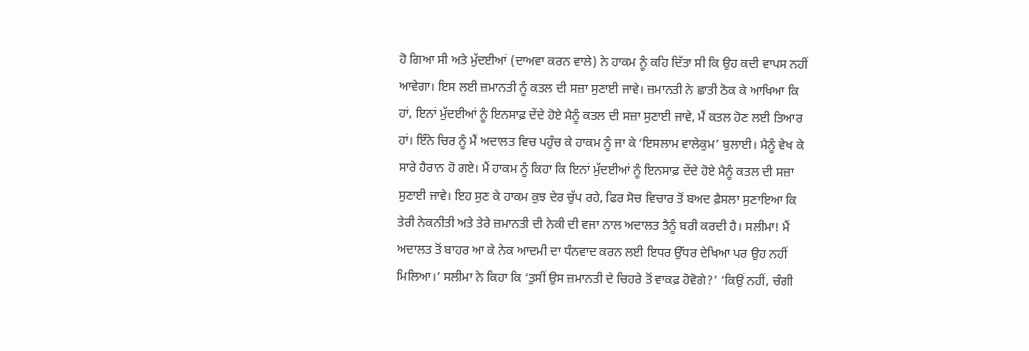ਹੋ ਗਿਆ ਸੀ ਅਤੇ ਮੁੱਦਈਆਂ (ਦਾਅਵਾ ਕਰਨ ਵਾਲੇ) ਨੇ ਹਾਕਮ ਨੂੰ ਕਹਿ ਦਿੱਤਾ ਸੀ ਕਿ ਉਹ ਕਦੀ ਵਾਪਸ ਨਹੀਂ ਆਵੇਗਾ। ਇਸ ਲਈ ਜ਼ਮਾਨਤੀ ਨੂੰ ਕਤਲ ਦੀ ਸਜ਼ਾ ਸੁਣਾਈ ਜਾਵੇ। ਜ਼ਮਾਨਤੀ ਨੇ ਛਾਤੀ ਠੋਕ ਕੇ ਆਖਿਆ ਕਿ ਹਾਂ, ਇਨਾਂ ਮੁੱਦਈਆਂ ਨੂੰ ਇਨਸਾਫ਼ ਦੇਂਦੇ ਹੋਏ ਮੈਨੂੰ ਕਤਲ ਦੀ ਸਜ਼ਾ ਸੁਣਾਈ ਜਾਵੇ, ਮੈਂ ਕਤਲ ਹੋਣ ਲਈ ਤਿਆਰ ਹਾਂ। ਇੰਨੇ ਚਿਰ ਨੂੰ ਮੈਂ ਅਦਾਲਤ ਵਿਚ ਪਹੁੰਚ ਕੇ ਹਾਕਮ ਨੂੰ ਜਾ ਕੇ ‘ਇਸਲਾਮ ਵਾਲੇਕੁਮ’ ਬੁਲਾਈ। ਮੈਨੂੰ ਵੇਖ ਕੇ ਸਾਰੇ ਹੈਰਾਨ ਹੋ ਗਏ। ਮੈਂ ਹਾਕਮ ਨੂੰ ਕਿਹਾ ਕਿ ਇਨਾਂ ਮੁੱਦਈਆਂ ਨੂੰ ਇਨਸਾਫ਼ ਦੇਂਦੇ ਹੋਏ ਮੈਨੂੰ ਕਤਲ ਦੀ ਸਜ਼ਾ ਸੁਣਾਈ ਜਾਵੇ। ਇਹ ਸੁਣ ਕੇ ਹਾਕਮ ਕੁਝ ਦੇਰ ਚੁੱਪ ਰਹੇ, ਫਿਰ ਸੋਚ ਵਿਚਾਰ ਤੋਂ ਬਅਦ ਫ਼ੈਸਲਾ ਸੁਣਾਇਆ ਕਿ ਤੇਰੀ ਨੇਕਨੀਤੀ ਅਤੇ ਤੇਰੇ ਜ਼ਮਾਨਤੀ ਦੀ ਨੇਕੀ ਦੀ ਵਜਾ ਨਾਲ ਅਦਾਲਤ ਤੈਨੂੰ ਬਰੀ ਕਰਦੀ ਹੈ। ਸਲੀਮਾ! ਮੈਂ ਅਦਾਲਤ ਤੋਂ ਬਾਹਰ ਆ ਕੇ ਨੇਕ ਆਦਮੀ ਦਾ ਧੰਨਵਾਦ ਕਰਨ ਲਈ ਇਧਰ ਉੱਧਰ ਦੇਖਿਆ ਪਰ ਉਹ ਨਹੀਂ ਮਿਲਿਆ।’ ਸਲੀਮਾ ਨੇ ਕਿਹਾ ਕਿ ‘ਤੁਸੀਂ ਉਸ ਜ਼ਮਾਨਤੀ ਦੇ ਚਿਹਰੇ ਤੋਂ ਵਾਕਫ਼ ਹੋਵੋਗੇ?’ ‘ਕਿਉਂ ਨਹੀਂ, ਚੰਗੀ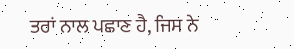ਤਰਾਂ ਨਾਲ ਪਛਾਣ ਹੈ, ਜਿਸ ਨੇ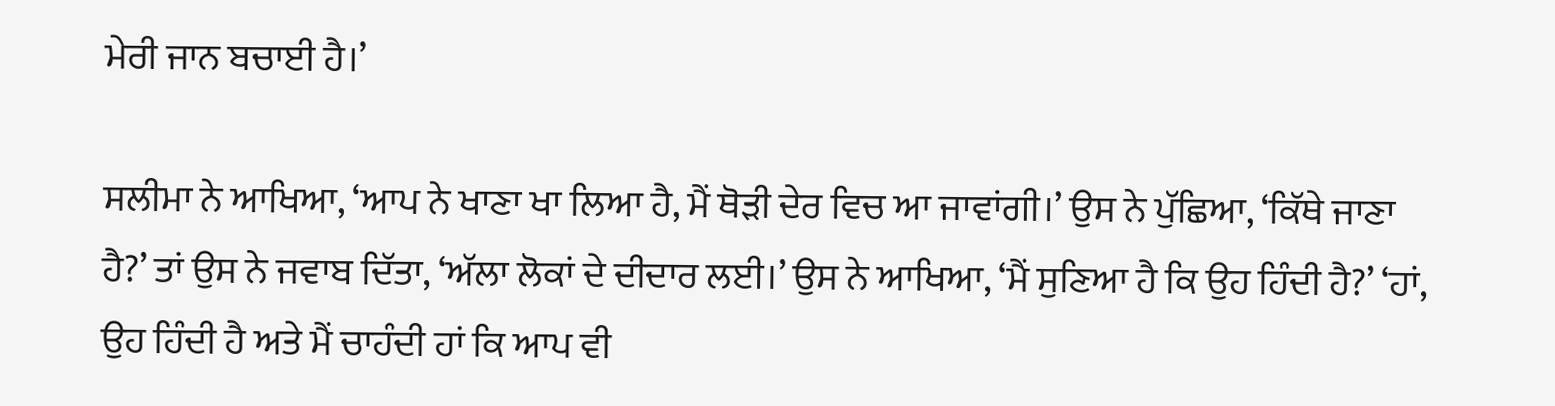ਮੇਰੀ ਜਾਨ ਬਚਾਈ ਹੈ।’

ਸਲੀਮਾ ਨੇ ਆਖਿਆ, ‘ਆਪ ਨੇ ਖਾਣਾ ਖਾ ਲਿਆ ਹੈ, ਮੈਂ ਥੋੜੀ ਦੇਰ ਵਿਚ ਆ ਜਾਵਾਂਗੀ।’ ਉਸ ਨੇ ਪੁੱਛਿਆ, ‘ਕਿੱਥੇ ਜਾਣਾ ਹੈ?’ ਤਾਂ ਉਸ ਨੇ ਜਵਾਬ ਦਿੱਤਾ, ‘ਅੱਲਾ ਲੋਕਾਂ ਦੇ ਦੀਦਾਰ ਲਈ।’ ਉਸ ਨੇ ਆਖਿਆ, ‘ਮੈਂ ਸੁਣਿਆ ਹੈ ਕਿ ਉਹ ਹਿੰਦੀ ਹੈ?’ ‘ਹਾਂ, ਉਹ ਹਿੰਦੀ ਹੈ ਅਤੇ ਮੈਂ ਚਾਹੰਦੀ ਹਾਂ ਕਿ ਆਪ ਵੀ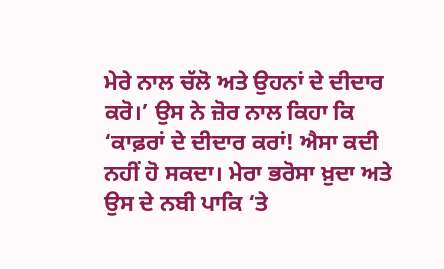ਮੇਰੇ ਨਾਲ ਚੱਲੋ ਅਤੇ ਉਹਨਾਂ ਦੇ ਦੀਦਾਰ ਕਰੋ।’ ਉਸ ਨੇ ਜ਼ੋਰ ਨਾਲ ਕਿਹਾ ਕਿ ‘ਕਾਫ਼ਰਾਂ ਦੇ ਦੀਦਾਰ ਕਰਾਂ! ਐਸਾ ਕਦੀ ਨਹੀਂ ਹੋ ਸਕਦਾ। ਮੇਰਾ ਭਰੋਸਾ ਖ਼ੁਦਾ ਅਤੇ ਉਸ ਦੇ ਨਬੀ ਪਾਕਿ ‘ਤੇ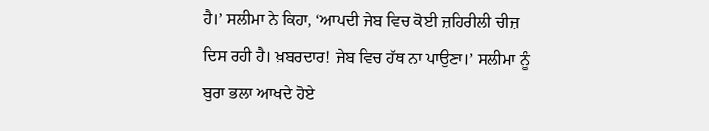ਹੈ।’ ਸਲੀਮਾ ਨੇ ਕਿਹਾ, ‘ਆਪਦੀ ਜੇਬ ਵਿਚ ਕੋਈ ਜ਼ਹਿਰੀਲੀ ਚੀਜ਼ ਦਿਸ ਰਹੀ ਹੈ। ਖ਼ਬਰਦਾਰ! ਜੇਬ ਵਿਚ ਹੱਥ ਨਾ ਪਾਉਣਾ।’ ਸਲੀਮਾ ਨੂੰ ਬੁਰਾ ਭਲਾ ਆਖਦੇ ਹੋਏ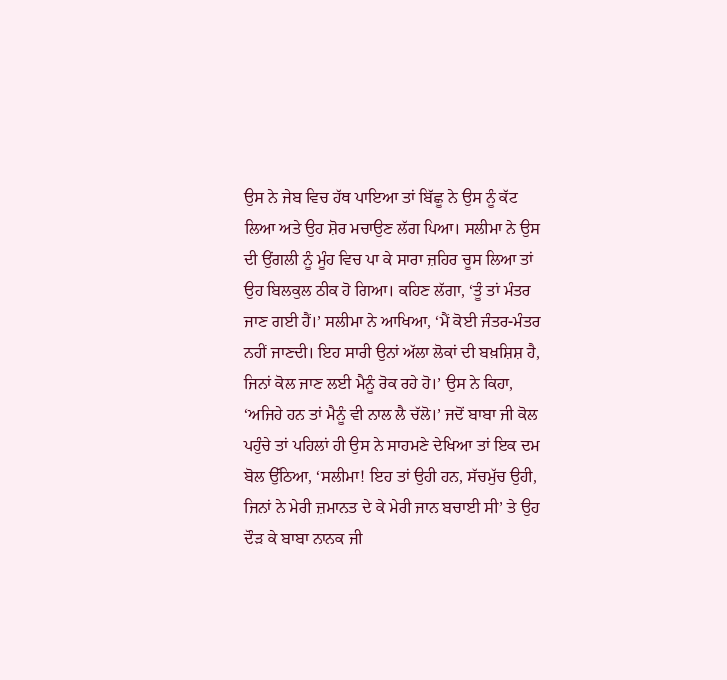ਉਸ ਨੇ ਜੇਬ ਵਿਚ ਹੱਥ ਪਾਇਆ ਤਾਂ ਬਿੱਛੂ ਨੇ ਉਸ ਨੂੰ ਕੱਟ ਲਿਆ ਅਤੇ ਉਹ ਸ਼ੋਰ ਮਚਾਉਣ ਲੱਗ ਪਿਆ। ਸਲੀਮਾ ਨੇ ਉਸ ਦੀ ਉਂਗਲੀ ਨੂੰ ਮੂੰਹ ਵਿਚ ਪਾ ਕੇ ਸਾਰਾ ਜ਼ਹਿਰ ਚੂਸ ਲਿਆ ਤਾਂ ਉਹ ਬਿਲਕੁਲ ਠੀਕ ਹੋ ਗਿਆ। ਕਹਿਣ ਲੱਗਾ, ‘ਤੂੰ ਤਾਂ ਮੰਤਰ ਜਾਣ ਗਈ ਹੈਂ।’ ਸਲੀਮਾ ਨੇ ਆਖਿਆ, ‘ਮੈਂ ਕੋਈ ਜੰਤਰ-ਮੰਤਰ ਨਹੀਂ ਜਾਣਦੀ। ਇਹ ਸਾਰੀ ਉਨਾਂ ਅੱਲਾ ਲੋਕਾਂ ਦੀ ਬਖ਼ਸ਼ਿਸ਼ ਹੈ, ਜਿਨਾਂ ਕੋਲ ਜਾਣ ਲਈ ਮੈਨੂੰ ਰੋਕ ਰਹੇ ਹੋ।’ ਉਸ ਨੇ ਕਿਹਾ, ‘ਅਜਿਹੇ ਹਨ ਤਾਂ ਮੈਨੂੰ ਵੀ ਨਾਲ ਲੈ ਚੱਲੋ।’ ਜਦੋਂ ਬਾਬਾ ਜੀ ਕੋਲ ਪਹੁੰਚੇ ਤਾਂ ਪਹਿਲਾਂ ਹੀ ਉਸ ਨੇ ਸਾਹਮਣੇ ਦੇਖਿਆ ਤਾਂ ਇਕ ਦਮ ਬੋਲ ਉੱਠਿਆ, ‘ਸਲੀਮਾ! ਇਹ ਤਾਂ ਉਹੀ ਹਨ, ਸੱਚਮੁੱਚ ਉਹੀ, ਜਿਨਾਂ ਨੇ ਮੇਰੀ ਜ਼ਮਾਨਤ ਦੇ ਕੇ ਮੇਰੀ ਜਾਨ ਬਚਾਈ ਸੀ’ ਤੇ ਉਹ ਦੌੜ ਕੇ ਬਾਬਾ ਨਾਨਕ ਜੀ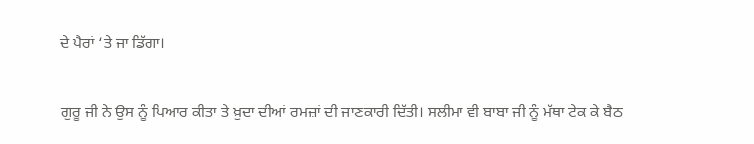ਦੇ ਪੈਰਾਂ ‘ਤੇ ਜਾ ਡਿੱਗਾ।

ਗੁਰੂ ਜੀ ਨੇ ਉਸ ਨੂੰ ਪਿਆਰ ਕੀਤਾ ਤੇ ਖ਼ੁਦਾ ਦੀਆਂ ਰਮਜ਼ਾਂ ਦੀ ਜਾਣਕਾਰੀ ਦਿੱਤੀ। ਸਲੀਮਾ ਵੀ ਬਾਬਾ ਜੀ ਨੂੰ ਮੱਥਾ ਟੇਕ ਕੇ ਬੈਠ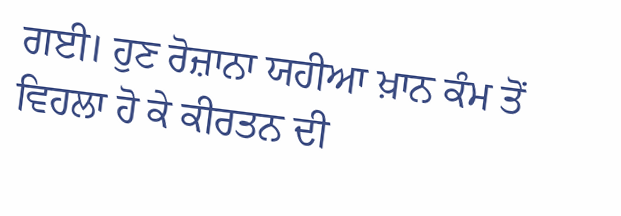ਗਈ। ਹੁਣ ਰੋਜ਼ਾਨਾ ਯਹੀਆ ਖ਼ਾਨ ਕੰਮ ਤੋਂ ਵਿਹਲਾ ਹੋ ਕੇ ਕੀਰਤਨ ਦੀ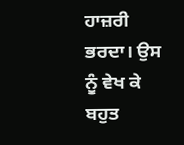ਹਾਜ਼ਰੀ ਭਰਦਾ। ਉਸ ਨੂੰ ਵੇਖ ਕੇ ਬਹੁਤ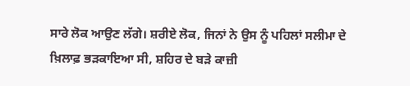ਸਾਰੇ ਲੋਕ ਆਉਣ ਲੱਗੇ। ਸ਼ਰੀਏ ਲੋਕ, ਜਿਨਾਂ ਨੇ ਉਸ ਨੂੰ ਪਹਿਲਾਂ ਸਲੀਮਾ ਦੇ ਖ਼ਿਲਾਫ਼ ਭੜਕਾਇਆ ਸੀ, ਸ਼ਹਿਰ ਦੇ ਬੜੇ ਕਾਜ਼ੀ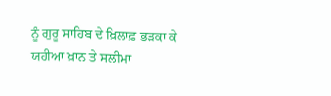ਨੂੰ ਗੁਰੂ ਸਾਹਿਬ ਦੇ ਖ਼ਿਲਾਫ਼ ਭੜਕਾ ਕੇ ਯਹੀਆ ਖ਼ਾਨ ਤੇ ਸਲੀਮਾ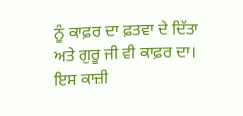ਨੂੰ ਕਾਫ਼ਰ ਦਾ ਫ਼ਤਵਾ ਦੇ ਦਿੱਤਾ ਅਤੇ ਗੁਰੂ ਜੀ ਵੀ ਕਾਫ਼ਰ ਦਾ। ਇਸ ਕਾਜ਼ੀ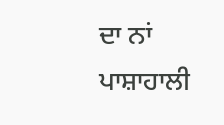ਦਾ ਨਾਂ ਪਾਸ਼ਾਹਾਲੀ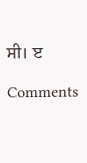ਸੀ। ੲ

Comments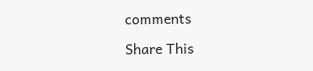comments

Share This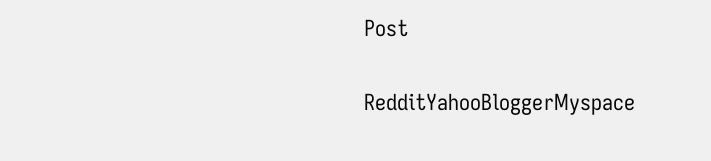Post

RedditYahooBloggerMyspace